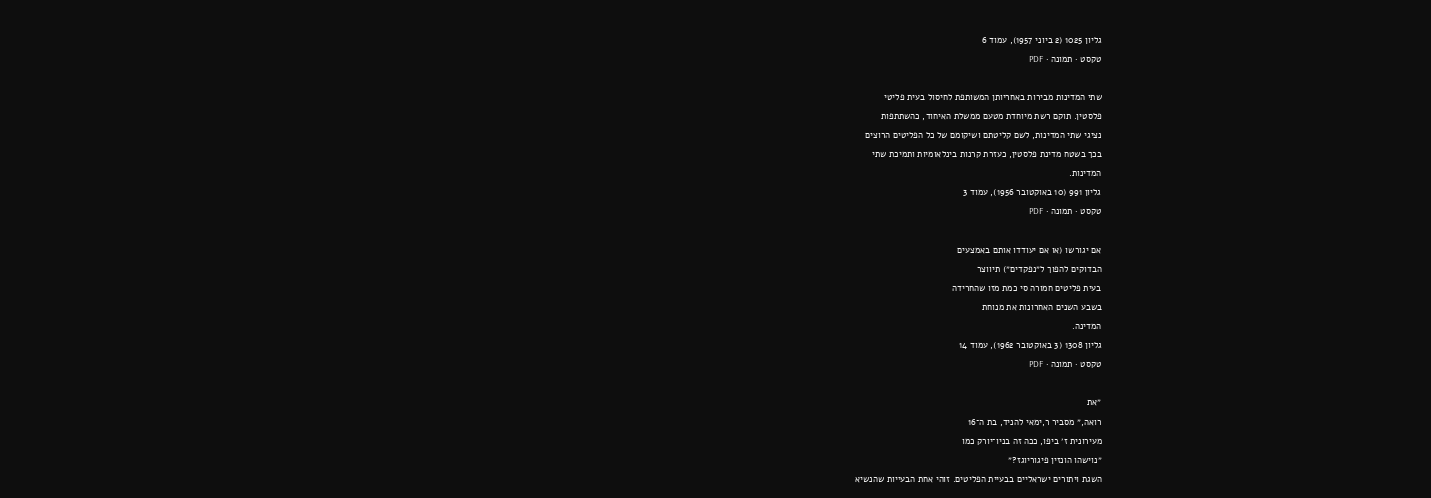גליון 1025 (2 ביוני 1957), עמוד 6
טקסט · תמונה · PDF

שתי המדינות מבירות באחריותן המשותפת לחיסול בעית פליטי
פלסטין. תוקם רשת מיוחדת מטעם ממשלת האיחוד, כהשתתפות
נציגי שתי המדינות, לשם קליטתם ושיקומם של כל הפליטים הרוצים
בכך בשטח מדינת פלסטין, כעזרת קרנות בינלאומיות ותמיכת שתי
המדינות.
גליון 991 (10 באוקטובר 1956), עמוד 3
טקסט · תמונה · PDF

אם יגורשו (או אם יעודדו אותם באמצעים
הבדוקים להפוך ל״נפקדים״) תיווצר
בעית פליטים חמורה סי כמת מזו שהחרידה
בשבע השנים האחרונות את מנוחת
המדינה.
גליון 1308 (3 באוקטובר 1962), עמוד 14
טקסט · תמונה · PDF

״את
רואה,״ מסביר ר,ימאי להניד, בת ה־16
מעירונית ז׳ ביפו, ככה זה בניו־יורק כמו
״נוישהו הונזין פיגוריוגז?״
השגת ויתורים ישראליים בבעיית הפליטים. זוהי אחת הבעייות שהנשיא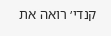קנדי׳ רואה את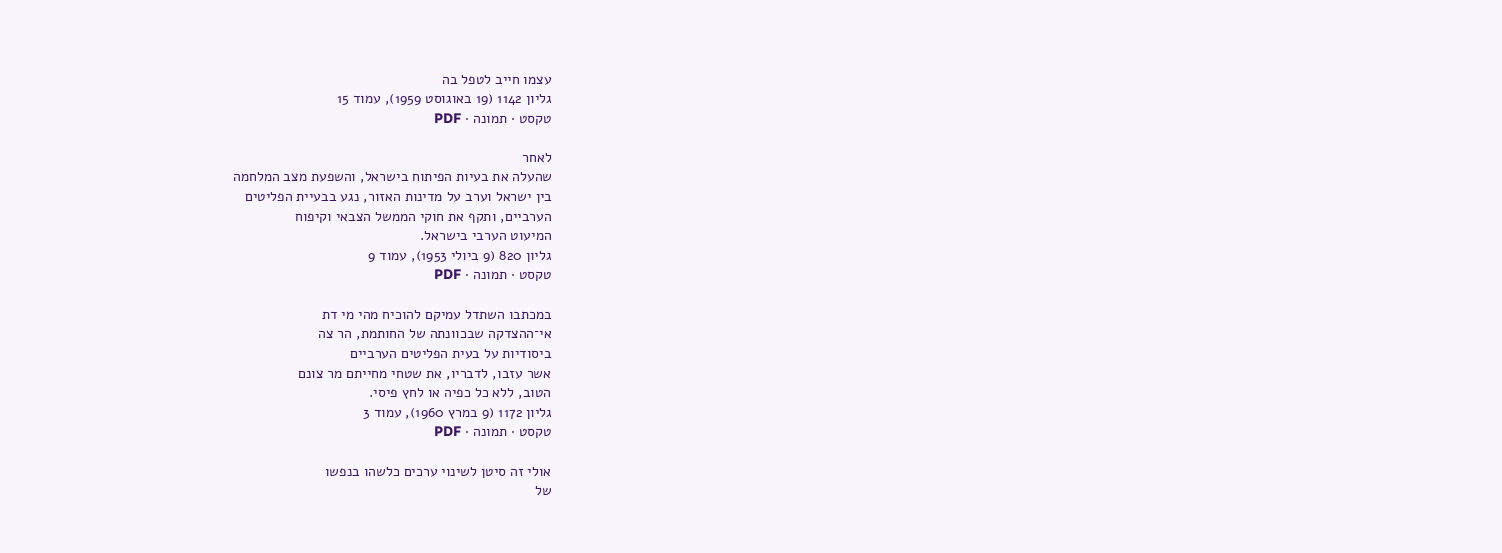עצמו חייב לטפל בה
גליון 1142 (19 באוגוסט 1959), עמוד 15
טקסט · תמונה · PDF

לאחר
שהעלה את בעיות הפיתוח בישראל, והשפעת מצב המלחמה
בין ישראל וערב על מדינות האזור, נגע בבעיית הפליטים
הערביים, ותקף את חוקי הממשל הצבאי וקיפוח
המיעוט הערבי בישראל.
גליון 820 (9 ביולי 1953), עמוד 9
טקסט · תמונה · PDF

במכתבו השתדל עמיקם להוכיח מהי מי דת
אי־ההצדקה שבכוונתה של החותמת, הר צה
ביסודיות על בעית הפליטים הערביים
אשר עזבו, לדבריו, את שטחי מחייתם מר צונם
הטוב, ללא כל כפיה או לחץ פיסי.
גליון 1172 (9 במרץ 1960), עמוד 3
טקסט · תמונה · PDF

אולי זה סיטן לשינוי ערכים כלשהו בנפשו
של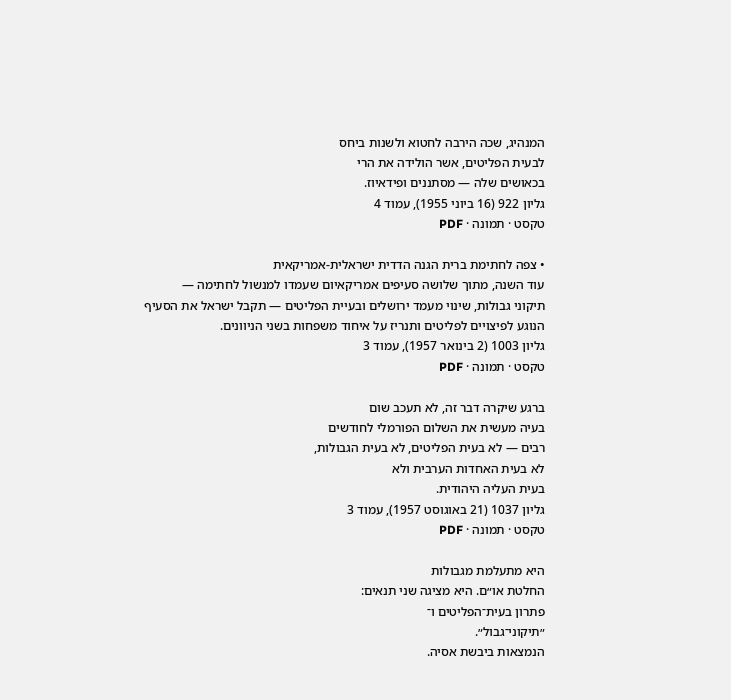המנהיג, שכה הירבה לחטוא ולשנות ביחס
לבעית הפליטים, אשר הולידה את הרי
בכאושים שלה — מסתננים ופידאיוז.
גליון 922 (16 ביוני 1955), עמוד 4
טקסט · תמונה · PDF

• צפה לחתימת ברית הגנה הדדית ישראלית-אמריקאית
עוד השנה, מתוך שלושה סעיפים אמריקאיום שעמדו למנשול לחתימה —
תיקוני גבולות, שינוי מעמד ירושלים ובעיית הפליטים — תקבל ישראל את הסעיף
הנוגע לפיצויים לפליטים ותנריז על איחוד משפחות בשני הניוונים.
גליון 1003 (2 בינואר 1957), עמוד 3
טקסט · תמונה · PDF

ברגע שיקרה דבר זה, לא תעכב שום
בעיה מעשית את השלום הפורמלי לחודשים
רבים — לא בעית הפליטים, לא בעית הגבולות,
לא בעית האחדות הערבית ולא
בעית העליה היהודית.
גליון 1037 (21 באוגוסט 1957), עמוד 3
טקסט · תמונה · PDF

היא מתעלמת מגבולות
החלטת או״ם. היא מציגה שני תנאים:
פתרון בעית־הפליטים ו־
״תיקוני־גבול״.
הנמצאות ביבשת אסיה.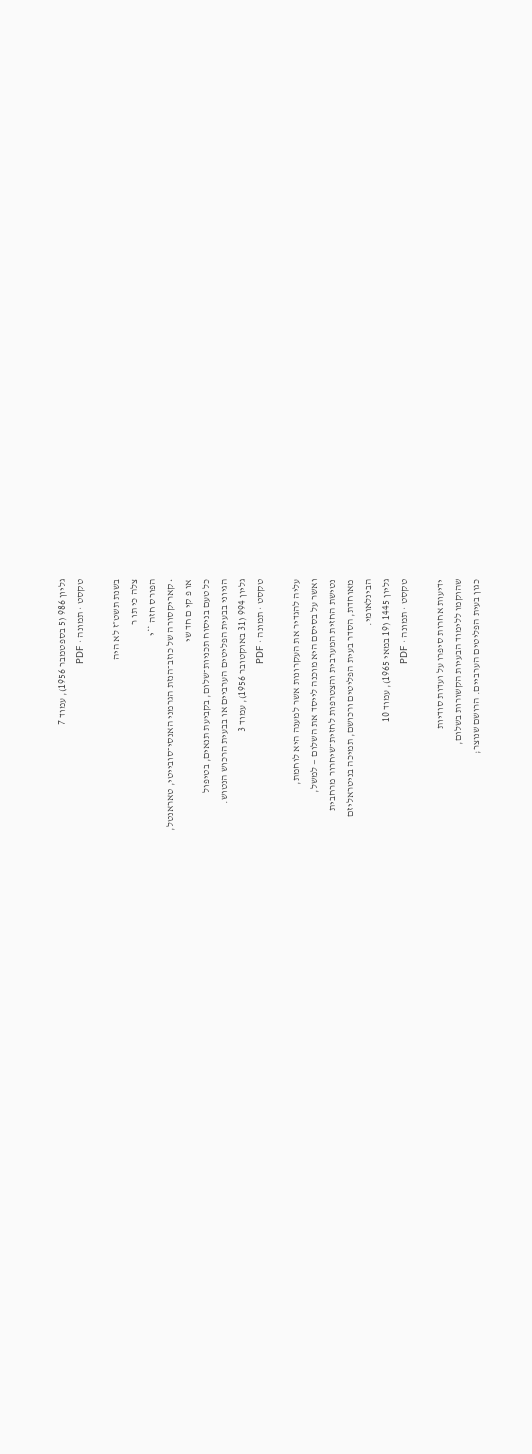גליון 986 (5 בספטמבר 1956), עמוד 7
טקסט · תמונה · PDF

בשנת תשט״ז לא היה
צלה כי תו ר
הפורס חזה **י
• קאריקסורה של כוזב־הנזת הגרמני האנסי־סובייטי, טאראנטל,
או פ קי ם חד שי
כל טעם בניסוח תכניות־שלום, בקביעת תנאים, בטיפול
הגיוני בבעית הפליטים הערביים או בבעית הרכוש הנטוש.
גליון 994 (31 באוקטובר 1956), עמוד 3
טקסט · תמונה · PDF

עליה להגדיר את העקרונות אשר למענה היא לוחמת,
ואשר על בסיסם היא מוכנה לייסד את השלום — למשל,
נטישת החזית המערבית והצטרפות לחזית־שיחרור מרחבית
מאוחדת, הסדר בעית הפליטים ורכושם, תמיכה בניטראליזם
הבינלאומי.
גליון 1445 (19 במאי 1965), עמוד 10
טקסט · תמונה · PDF

ידיעות אחרות סיפרו על ועדות סודיות
שהוקמו ללימוד הבעיות הקשורות בשלום,
כגון בעית הפליטים הערביים. הרושם שנוצר;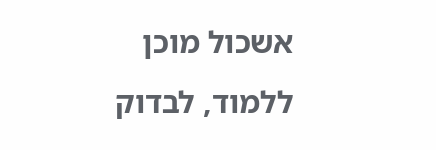אשכול מוכן ללמוד, לבדוק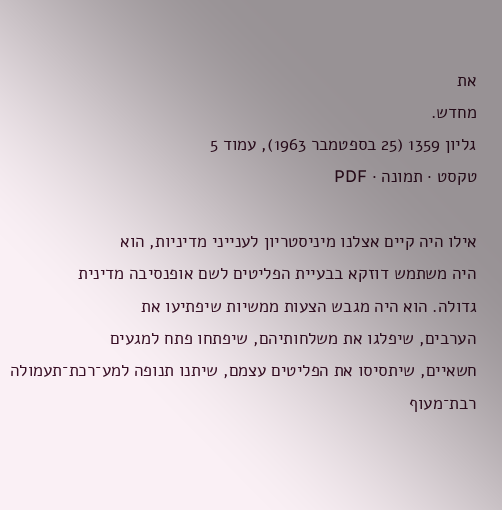את
מחדש.
גליון 1359 (25 בספטמבר 1963), עמוד 5
טקסט · תמונה · PDF

אילו היה קיים אצלנו מיניסטריון לענייני מדיניות, הוא
היה משתמש דוזקא בבעיית הפליטים לשם אופנסיבה מדינית
גדולה. הוא היה מגבש הצעות ממשיות שיפתיעו את
הערבים, שיפלגו את משלחותיהם, שיפתחו פתח למגעים
חשאיים, שיתסיסו את הפליטים עצמם, שיתנו תנופה למע־רכת־תעמולה
רבת־מעוף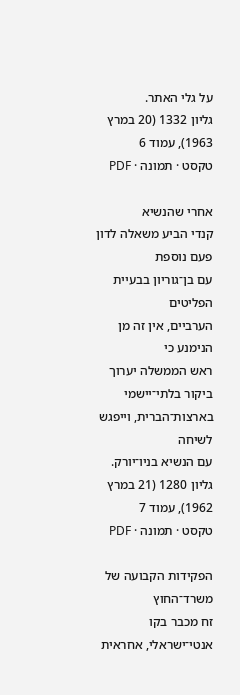על גלי האתר.
גליון 1332 (20 במרץ 1963), עמוד 6
טקסט · תמונה · PDF

אחרי שהנשיא
קנדי הביע משאלה לדון פעם נוספת
עם בן־גוריון בבעיית הפליטים
הערביים, אין זה מן הנימנע כי
ראש הממשלה יערוך ביקור בלתי־יישמי
בארצות־הברית, וייפגש לשיחה
עם הנשיא בניו־יורק.
גליון 1280 (21 במרץ 1962), עמוד 7
טקסט · תמונה · PDF

הפקידות הקבועה של משרד־החוץ
זח מכבר בקו אנטי־ישראלי, אחראית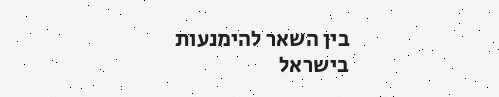בין השאר להימנעות
בישראל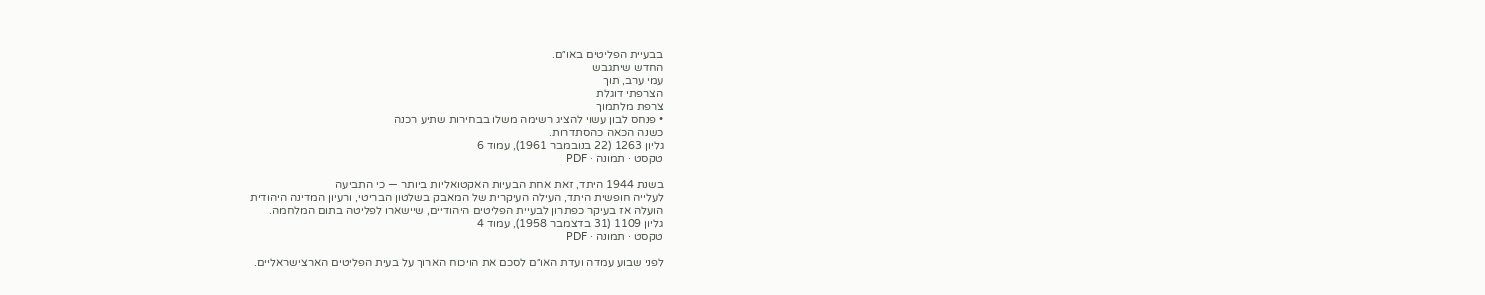בבעיית הפליטים באו״ם.
החדש שיתגבש
עמי ערב, תוך
הצרפתי דוגלת
צרפת מלתמוך
• פנחס לבון עשוי להציג רשימה משלו בבחירות שתיע רכנה
כשנה הכאה כהסתדרות.
גליון 1263 (22 בנובמבר 1961), עמוד 6
טקסט · תמונה · PDF

בשנת 1944 היתד, זאת אחת הבעיות האקטואליות ביותר — כי התביעה
לעלייה חופשית היתד, העילה העיקרית של המאבק בשלטון הבריטי, ורעיון המדינה היהודית
הועלה אז בעיקר כפתרון לבעיית הפליטים היהודיים, שיישארו לפליטה בתום המלחמה.
גליון 1109 (31 בדצמבר 1958), עמוד 4
טקסט · תמונה · PDF

לפני שבוע עמדה ועדת האו״ם לסכם את הויכוח הארוך על בעית הפליטים הארצישראליים.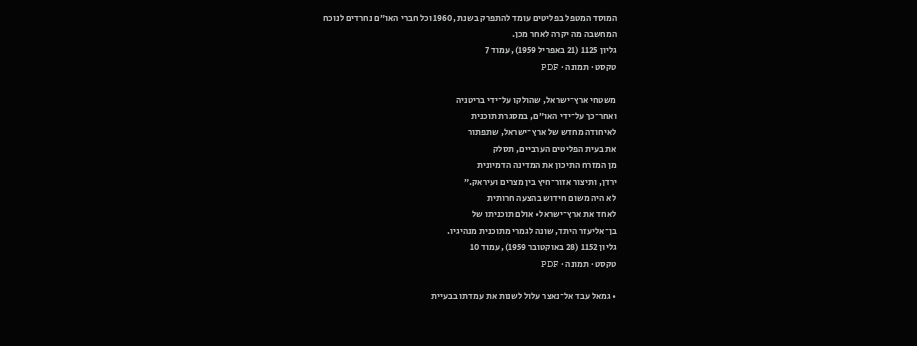המוסד המטפל בפליטים עומד להתפרק בשנת ,1960 וכל חברי האו״ם נחרדים לנוכח
המחשבה מה יקרה לאחר מכן.
גליון 1125 (21 באפריל 1959), עמוד 7
טקסט · תמונה · PDF

משטחי ארץ־ישראל, שהולקו על־ידי בריטניה
ואחר־כך על־ידי האו״ם, במסגרת תוכנית
לאיחודה מחדש של ארץ־ישראל, שתפתור
את בעית הפליטים הערביים, תסלק
מן המזרח התיכון את המדינה הדמיונית
ירדן, ותיצור אזור־חיץ בין מצרים ועיראק.״
לא היה משום חידוש בהצעה חרותית
לאחד את ארץ־ישראל• אולם תוכניתו של
בן־אליעזר היתד, שונה לגמרי מתוכנית מנהיגיו.
גליון 1152 (28 באוקטובר 1959), עמוד 10
טקסט · תמונה · PDF

• גמאל עבד אל־נאצר עלול לשנות את עמדתו בבעיית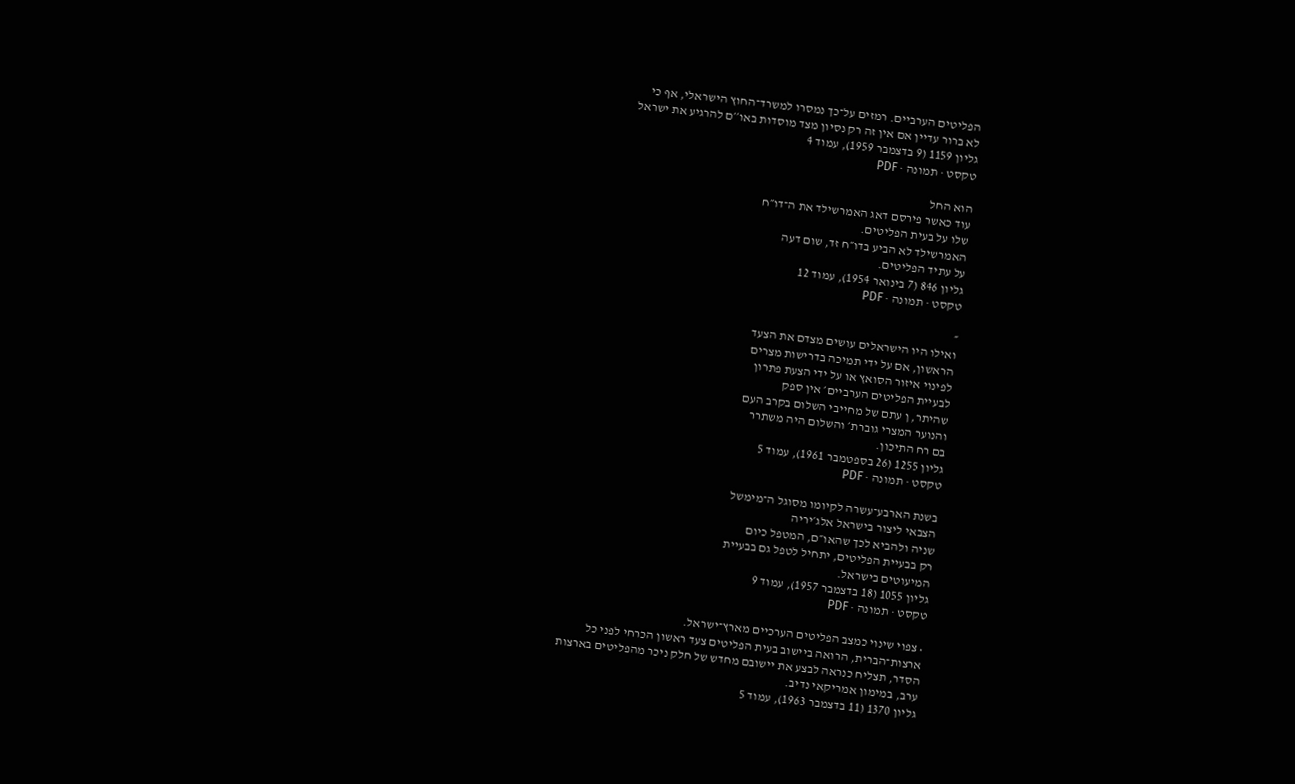הפליטים הערביים. רמזים על־כך נמסרו למשרד־החוץ הישראלי, אף כי
לא ברור עדיין אם אין זה רק נסיון מצד מוסדות באו׳׳ם להרגיע את ישראל
גליון 1159 (9 בדצמבר 1959), עמוד 4
טקסט · תמונה · PDF

הוא החל
עוד כאשר פירסם דאג האמרשילד את ה־דו״ח
שלו על בעית הפליטים.
האמרשילד לא הביע בדו״ח זד, שום דעה
על עתיד הפליטים.
גליון 846 (7 בינואר 1954), עמוד 12
טקסט · תמונה · PDF

״
ואילו היו הישראלים עושים מצדם את הצעד
הראשון, אם על ידי תמיכה בדרישות מצרים
לפינוי איזור הסואץ או על ידי הצעת פתרון
לבעיית הפליטים הערביים׳ אין ספק
שהיתר, ן עתם של מחייבי השלום בקרב העם
והנוער המצרי גוברת׳ והשלום היה משתרר
בם רח התיכון.
גליון 1255 (26 בספטמבר 1961), עמוד 5
טקסט · תמונה · PDF

בשנת הארבע־עשרה לקיומו מסוגל ה־מימשל
הצבאי ליצור בישראל אלג׳יריה
שניה ולהביא לכך שהאו״ם, המטפל כיום
רק בבעיית הפליטים, יתחיל לטפל גם בבעיית
המיעוטים בישראל.
גליון 1055 (18 בדצמבר 1957), עמוד 9
טקסט · תמונה · PDF

• צפוי שינוי כמצב הפליטים הערכיים מארץ־ישראל.
ארצות־הברית, הרואה ביישוב בעית הפליטים צעד ראשון הכרחי לפני כל
הסדר, תצליח כנראה לבצע את יישובם מחדש של חלק ניכר מהפליטים בארצות
ערב, במימון אמריקאי נדיב.
גליון 1370 (11 בדצמבר 1963), עמוד 5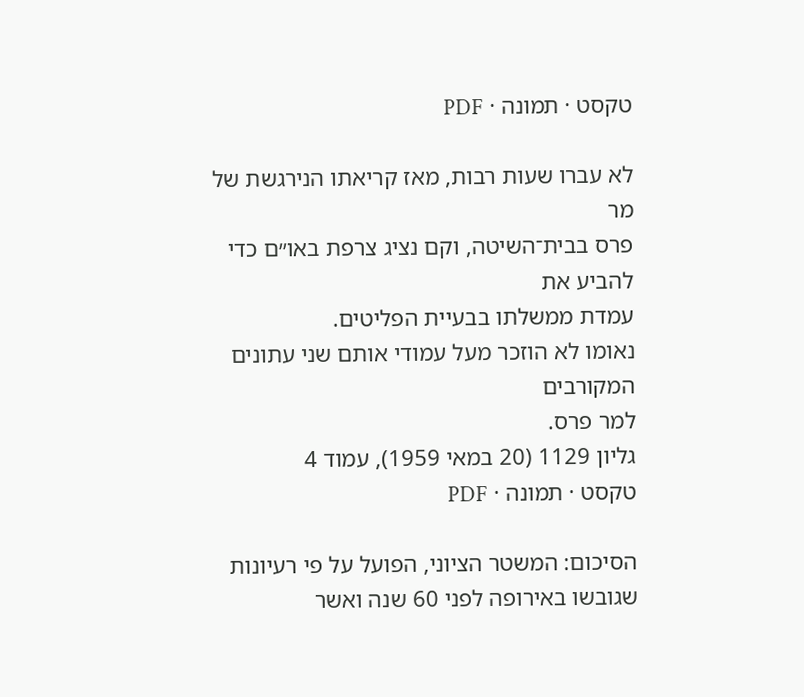טקסט · תמונה · PDF

לא עברו שעות רבות, מאז קריאתו הנירגשת של מר
פרס בבית־השיטה, וקם נציג צרפת באו״ם כדי להביע את
עמדת ממשלתו בבעיית הפליטים.
נאומו לא הוזכר מעל עמודי אותם שני עתונים המקורבים
למר פרס.
גליון 1129 (20 במאי 1959), עמוד 4
טקסט · תמונה · PDF

הסיכום: המשטר הציוני, הפועל על פי רעיונות שגובשו באירופה לפני 60 שנה ואשר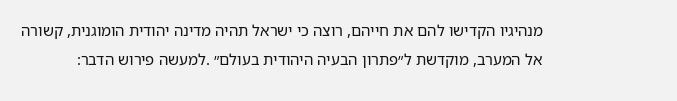מנהיגיו הקדישו להם את חייהם, רוצה כי ישראל תהיה מדינה יהודית הומוגנית, קשורה
אל המערב, מוקדשת ל״פתרון הבעיה היהודית בעולם״ .למעשה פירוש הדבר: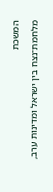המשכת
מלחמת־נצח בין ישראל ומדינות ערב,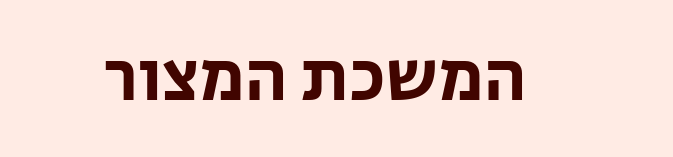המשכת המצור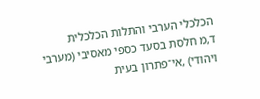הכלכלי הערבי והתלות הכלכלית
ד,מ חלסת בסעד כספי מאסיבי (מערבי ויהודי) ,אי־פתרון בעית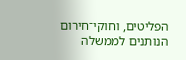הפליטים, וחוקי־חירום
הנותנים לממשלה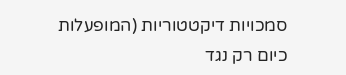סמכויות דיקטטוריות (המופעלות כיום רק נגד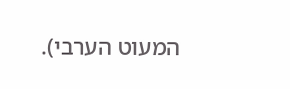המעוט הערבי).